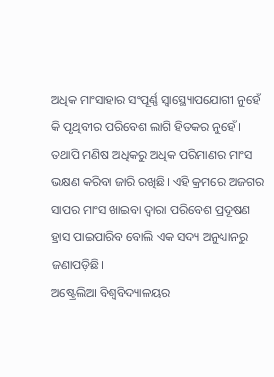ଅଧିକ ମାଂସାହାର ସଂପୂର୍ଣ୍ଣ ସ୍ବାସ୍ଥ୍ୟୋପଯୋଗୀ ନୁହେଁ କି ପୃଥିବୀର ପରିବେଶ ଲାଗି ହିତକର ନୁହେଁ। ତଥାପି ମଣିଷ ଅଧିକରୁ ଅଧିକ ପରିମାଣର ମାଂସ ଭକ୍ଷଣ କରିବା ଜାରି ରଖିଛି। ଏହି କ୍ରମରେ ଅଜଗର ସାପର ମାଂସ ଖାଇବା ଦ୍ବାରା ପରିବେଶ ପ୍ରଦୂଷଣ ହ୍ରାସ ପାଇପାରିବ ବୋଲି ଏକ ସଦ୍ୟ ଅନୁଧ୍ୟାନରୁ ଜଣାପଡ଼ିଛି।
ଅଷ୍ଟ୍ରେଲିଆ ବିଶ୍ବବିଦ୍ୟାଳୟର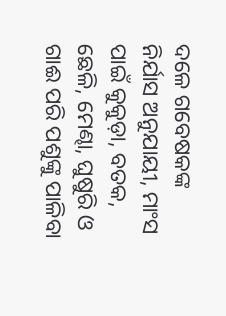ଦଳେ ଗବେଷକଙ୍କ ନିର୍ଯାସ ଅନୁଯାୟୀ, ମାଂସ ପାଇଁ କୁକୁଡ଼ା, ବତକ, ଛେଳି, ମେଣ୍ଢା, ଘୁଷୁରି ଓ ଗାଈ ପରି ପଶୁଙ୍କୁ ପାଳିବା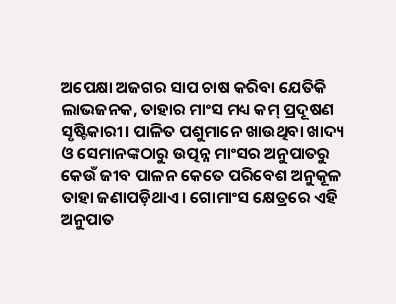ଅପେକ୍ଷା ଅଜଗର ସାପ ଚାଷ କରିବା ଯେତିକି ଲାଭଜନକ, ତାହାର ମାଂସ ମଧ୍ୟ କମ୍ ପ୍ରଦୂଷଣ ସୃଷ୍ଟିକାରୀ। ପାଳିତ ପଶୁମାନେ ଖାଉଥିବା ଖାଦ୍ୟ ଓ ସେମାନଙ୍କଠାରୁ ଉତ୍ପନ୍ନ ମାଂସର ଅନୁପାତରୁ କେଉଁ ଜୀବ ପାଳନ କେତେ ପରିବେଶ ଅନୁକୂଳ ତାହା ଜଣାପଡ଼ିଥାଏ। ଗୋମାଂସ କ୍ଷେତ୍ରରେ ଏହି ଅନୁପାତ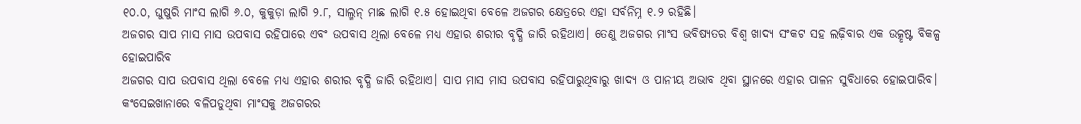୧୦.୦, ଘୁଷୁରି ମାଂସ ଲାଗି ୬.୦, କୁକୁଡ଼ା ଲାଗି ୨.୮, ସାଲ୍ମନ୍ ମାଛ ଲାଗି ୧.୫ ହୋଇଥିବା ବେଳେ ଅଜଗର କ୍ଷେତ୍ରରେ ଏହା ସର୍ବନିମ୍ନ ୧.୨ ରହିଛି।
ଅଜଗର ସାପ ମାସ ମାସ ଉପବାସ ରହିପାରେ ଏବଂ ଉପବାସ ଥିଲା ବେଳେ ମଧ୍ୟ ଏହାର ଶରୀର ବୃଦ୍ଧି ଜାରି ରହିଥାଏ। ତେଣୁ ଅଜଗର ମାଂସ ଭବିଷ୍ୟତର ବିଶ୍ବ ଖାଦ୍ୟ ସଂକଟ ସହ ଲଢ଼ିବାର ଏକ ଉତ୍କୃଷ୍ଟ ବିକଳ୍ପ ହୋଇପାରିବ
ଅଜଗର ସାପ ଉପବାସ ଥିଲା ବେଳେ ମଧ୍ୟ ଏହାର ଶରୀର ବୃଦ୍ଧି ଜାରି ରହିଥାଏ। ସାପ ମାସ ମାସ ଉପବାସ ରହିପାରୁଥିବାରୁ ଖାଦ୍ୟ ଓ ପାନୀୟ ଅଭାବ ଥିବା ସ୍ଥାନରେ ଏହାର ପାଳନ ସୁବିଧାରେ ହୋଇପାରିବ। କଂସେଇଖାନାରେ ବଳିପଡୁଥିବା ମାଂସକୁ ଅଜଗରର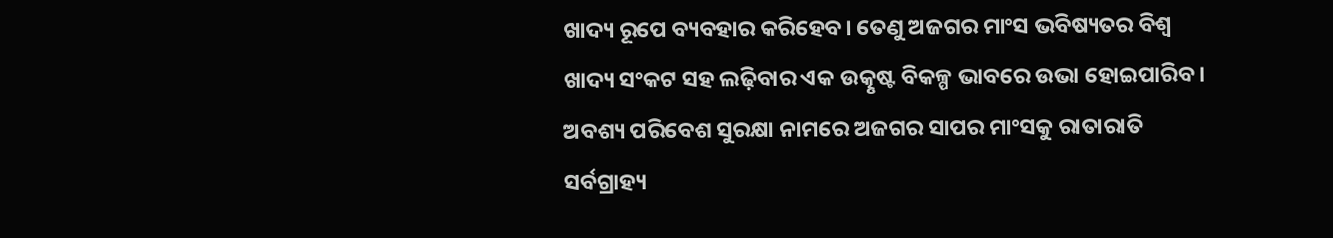ଖାଦ୍ୟ ରୂପେ ବ୍ୟବହାର କରିହେବ। ତେଣୁ ଅଜଗର ମାଂସ ଭବିଷ୍ୟତର ବିଶ୍ବ ଖାଦ୍ୟ ସଂକଟ ସହ ଲଢ଼ିବାର ଏକ ଉତ୍କୃଷ୍ଟ ବିକଳ୍ପ ଭାବରେ ଉଭା ହୋଇପାରିବ। ଅବଶ୍ୟ ପରିବେଶ ସୁରକ୍ଷା ନାମରେ ଅଜଗର ସାପର ମାଂସକୁ ରାତାରାତି ସର୍ବଗ୍ରାହ୍ୟ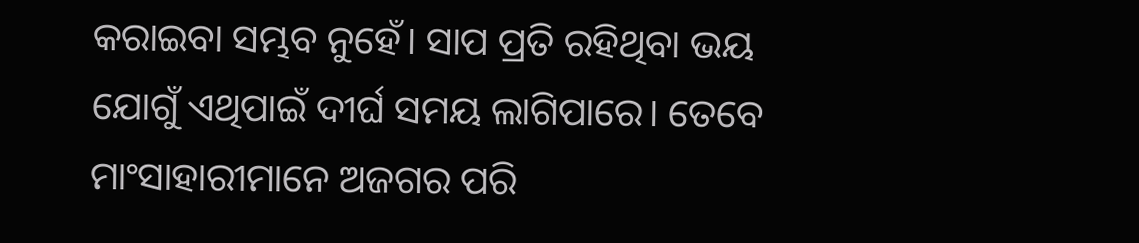କରାଇବା ସମ୍ଭବ ନୁହେଁ। ସାପ ପ୍ରତି ରହିଥିବା ଭୟ ଯୋଗୁଁ ଏଥିପାଇଁ ଦୀର୍ଘ ସମୟ ଲାଗିପାରେ। ତେବେ ମାଂସାହାରୀମାନେ ଅଜଗର ପରି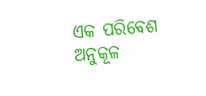ଏକ ପରିବେଶ ଅନୁକୂଳ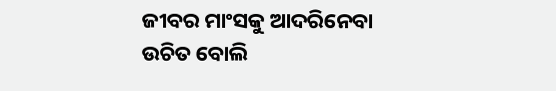ଜୀବର ମାଂସକୁ ଆଦରିନେବା ଉଚିତ ବୋଲି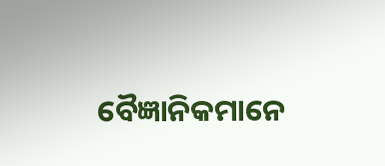ବୈଜ୍ଞାନିକମାନେ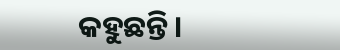କହୁଛନ୍ତି।